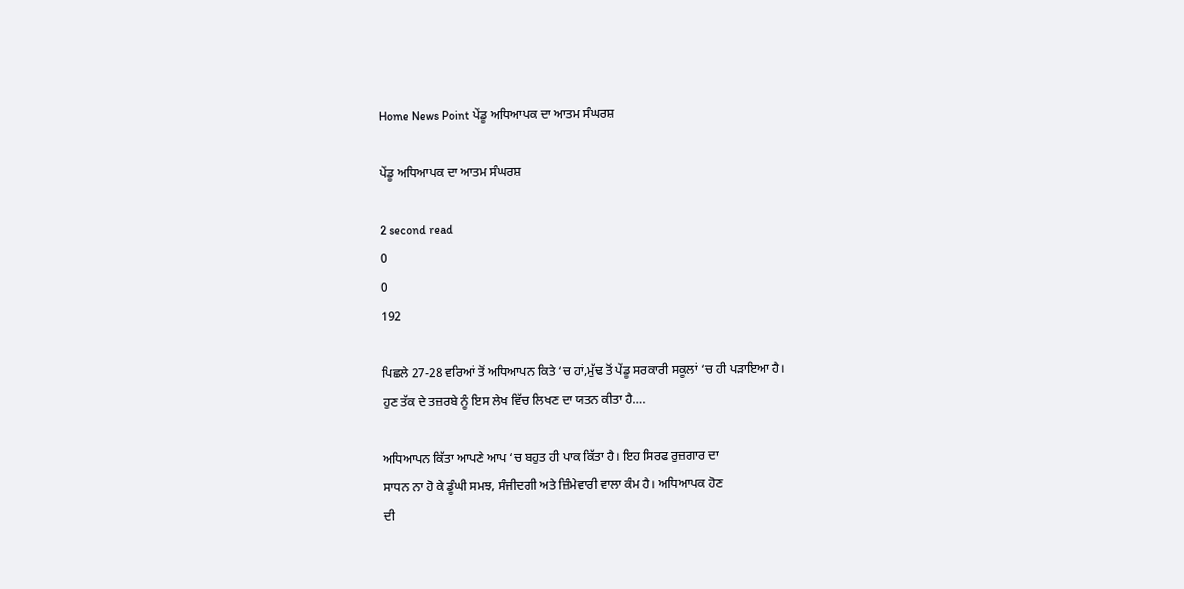Home News Point ਪੇਂਡੂ ਅਧਿਆਪਕ ਦਾ ਆਤਮ ਸੰਘਰਸ਼

ਪੇਂਡੂ ਅਧਿਆਪਕ ਦਾ ਆਤਮ ਸੰਘਰਸ਼

2 second read
0
0
192

ਪਿਛਲੇ 27-28 ਵਰਿਆਂ ਤੋਂ ਅਧਿਆਪਨ ਕਿਤੇ ‘ਚ ਹਾਂ,ਮੁੱਢ ਤੋਂ ਪੇਂਡੂ ਸਰਕਾਰੀ ਸਕੂਲਾਂ ‘ਚ ਹੀ ਪੜਾਇਆ ਹੈ।
ਹੁਣ ਤੱਕ ਦੇ ਤਜ਼ਰਬੇ ਨੂੰ ਇਸ ਲੇਖ ਵਿੱਚ ਲਿਖਣ ਦਾ ਯਤਨ ਕੀਤਾ ਹੈ….

ਅਧਿਆਪਨ ਕਿੱਤਾ ਆਪਣੇ ਆਪ ‘ਚ ਬਹੁਤ ਹੀ ਪਾਕ ਕਿੱਤਾ ਹੈ। ਇਹ ਸਿਰਫ ਰੁਜ਼ਗਾਰ ਦਾ
ਸਾਧਨ ਨਾ ਹੋ ਕੇ ਡੂੰਘੀ ਸਮਝ, ਸੰਜੀਦਗੀ ਅਤੇ ਜ਼ਿੰਮੇਵਾਰੀ ਵਾਲਾ ਕੰਮ ਹੈ। ਅਧਿਆਪਕ ਹੋਣ
ਦੀ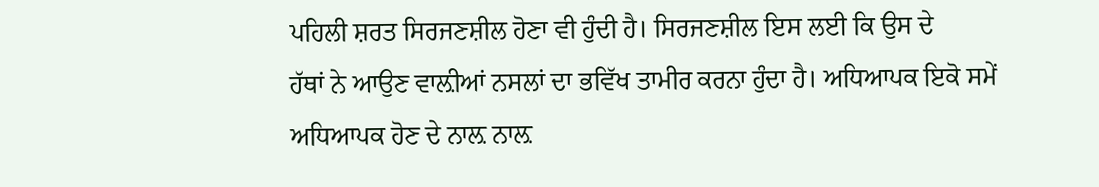ਪਹਿਲੀ ਸ਼ਰਤ ਸਿਰਜਣਸ਼ੀਲ ਹੋਣਾ ਵੀ ਹੁੰਦੀ ਹੈ। ਸਿਰਜਣਸ਼ੀਲ ਇਸ ਲਈ ਕਿ ਉਸ ਦੇ
ਹੱਥਾਂ ਨੇ ਆਉਣ ਵਾਲ਼ੀਆਂ ਨਸਲਾਂ ਦਾ ਭਵਿੱਖ ਤਾਮੀਰ ਕਰਨਾ ਹੁੰਦਾ ਹੈ। ਅਧਿਆਪਕ ਇਕੋ ਸਮੇਂ
ਅਧਿਆਪਕ ਹੋਣ ਦੇ ਨਾਲ਼ ਨਾਲ਼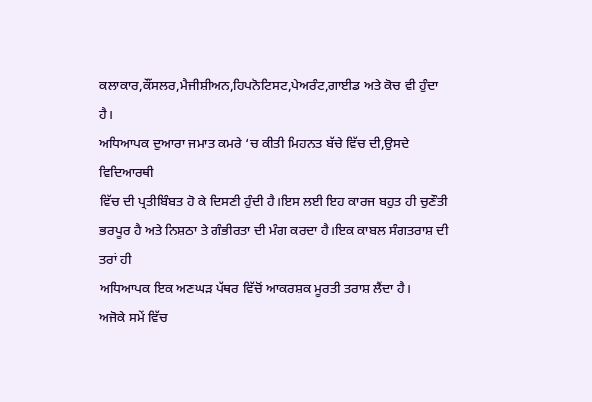ਕਲਾਕਾਰ,ਕੌਂਸਲਰ,ਮੈਜੀਸ਼ੀਅਨ,ਹਿਪਨੋਟਿਸਟ,ਪੇਅਰੰਟ,ਗਾਈਡ ਅਤੇ ਕੋਚ ਵੀ ਹੁੰਦਾ ਹੈ।
ਅਧਿਆਪਕ ਦੁਆਰਾ ਜਮਾਤ ਕਮਰੇ ‘ਚ ਕੀਤੀ ਮਿਹਨਤ ਬੱਚੇ ਵਿੱਚ ਦੀ,ਉਸਦੇ ਵਿਦਿਆਰਥੀ
ਵਿੱਚ ਦੀ ਪ੍ਰਤੀਬਿੰਬਤ ਹੋ ਕੇ ਦਿਸਣੀ ਹੁੰਦੀ ਹੈ।ਇਸ ਲਈ ਇਹ ਕਾਰਜ ਬਹੁਤ ਹੀ ਚੁਣੌਤੀ
ਭਰਪੂਰ ਹੈ ਅਤੇ ਨਿਸ਼ਠਾ ਤੇ ਗੰਭੀਰਤਾ ਦੀ ਮੰਗ ਕਰਦਾ ਹੈ।ਇਕ ਕਾਬਲ ਸੰਗਤਰਾਸ਼ ਦੀ ਤਰਾਂ ਹੀ
ਅਧਿਆਪਕ ਇਕ ਅਣਘੜ ਪੱਥਰ ਵਿੱਚੋਂ ਆਕਰਸ਼ਕ ਮੂਰਤੀ ਤਰਾਸ਼ ਲੈਂਦਾ ਹੈ।
ਅਜੋਕੇ ਸਮੇਂ ਵਿੱਚ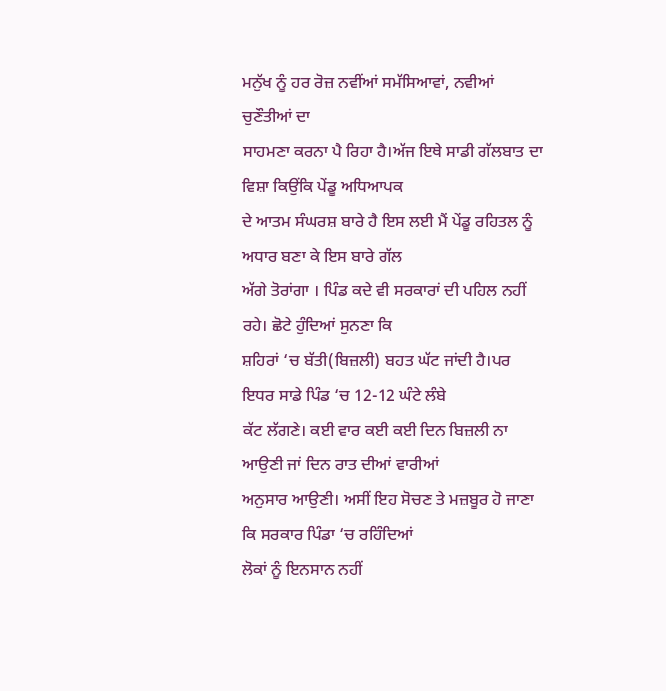ਮਨੁੱਖ ਨੂੰ ਹਰ ਰੋਜ਼ ਨਵੀਂਆਂ ਸਮੱਸਿਆਵਾਂ, ਨਵੀਆਂ ਚੁਣੌਤੀਆਂ ਦਾ
ਸਾਹਮਣਾ ਕਰਨਾ ਪੈ ਰਿਹਾ ਹੈ।ਅੱਜ ਇਥੇ ਸਾਡੀ ਗੱਲਬਾਤ ਦਾ ਵਿਸ਼ਾ ਕਿਉਂਕਿ ਪੇਂਡੂ ਅਧਿਆਪਕ
ਦੇ ਆਤਮ ਸੰਘਰਸ਼ ਬਾਰੇ ਹੈ ਇਸ ਲਈ ਮੈਂ ਪੇਂਡੂ ਰਹਿਤਲ ਨੂੰ ਅਧਾਰ ਬਣਾ ਕੇ ਇਸ ਬਾਰੇ ਗੱਲ
ਅੱਗੇ ਤੋਰਾਂਗਾ । ਪਿੰਡ ਕਦੇ ਵੀ ਸਰਕਾਰਾਂ ਦੀ ਪਹਿਲ ਨਹੀਂ ਰਹੇ। ਛੋਟੇ ਹੁੰਦਿਆਂ ਸੁਨਣਾ ਕਿ
ਸ਼ਹਿਰਾਂ ‘ਚ ਬੱਤੀ(ਬਿਜ਼ਲੀ) ਬਹਤ ਘੱਟ ਜਾਂਦੀ ਹੈ।ਪਰ ਇਧਰ ਸਾਡੇ ਪਿੰਡ ‘ਚ 12-12 ਘੰਟੇ ਲੰਬੇ
ਕੱਟ ਲੱਗਣੇ। ਕਈ ਵਾਰ ਕਈ ਕਈ ਦਿਨ ਬਿਜ਼ਲੀ ਨਾ ਆਉਣੀ ਜਾਂ ਦਿਨ ਰਾਤ ਦੀਆਂ ਵਾਰੀਆਂ
ਅਨੁਸਾਰ ਆਉਣੀ। ਅਸੀਂ ਇਹ ਸੋਚਣ ਤੇ ਮਜ਼ਬੂਰ ਹੋ ਜਾਣਾ ਕਿ ਸਰਕਾਰ ਪਿੰਡਾ ‘ਚ ਰਹਿੰਦਿਆਂ
ਲੋਕਾਂ ਨੂੰ ਇਨਸਾਨ ਨਹੀਂ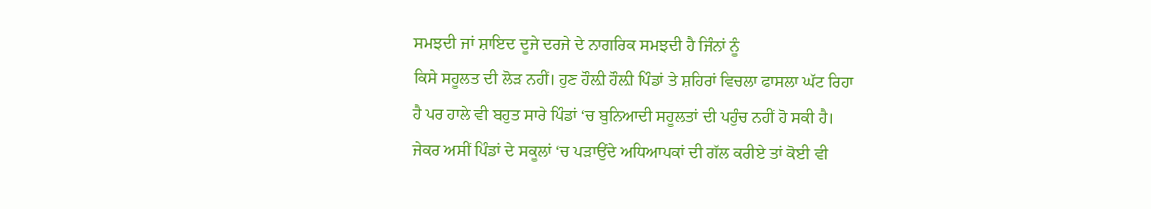ਸਮਝਦੀ ਜਾਂ ਸ਼ਾਇਦ ਦੂਜੇ ਦਰਜੇ ਦੇ ਨਾਗਰਿਕ ਸਮਝਦੀ ਹੈ ਜਿੰਨਾਂ ਨੂੰ
ਕਿਸੇ ਸਹੂਲਤ ਦੀ ਲੋੜ ਨਹੀਂ। ਹੁਣ ਹੌਲ਼ੀ ਹੌਲ਼ੀ ਪਿੰਡਾਂ ਤੇ ਸ਼ਹਿਰਾਂ ਵਿਚਲਾ ਫਾਸਲਾ ਘੱਟ ਰਿਹਾ
ਹੈ ਪਰ ਹਾਲੇ ਵੀ ਬਹੁਤ ਸਾਰੇ ਪਿੰਡਾਂ ‘ਚ ਬੁਨਿਆਦੀ ਸਹੂਲਤਾਂ ਦੀ ਪਹੁੰਚ ਨਹੀਂ ਹੋ ਸਕੀ ਹੈ।
ਜੇਕਰ ਅਸੀਂ ਪਿੰਡਾਂ ਦੇ ਸਕੂਲਾਂ ‘ਚ ਪੜਾਉਂਦੇ ਅਧਿਆਪਕਾਂ ਦੀ ਗੱਲ ਕਰੀਏ ਤਾਂ ਕੋਈ ਵੀ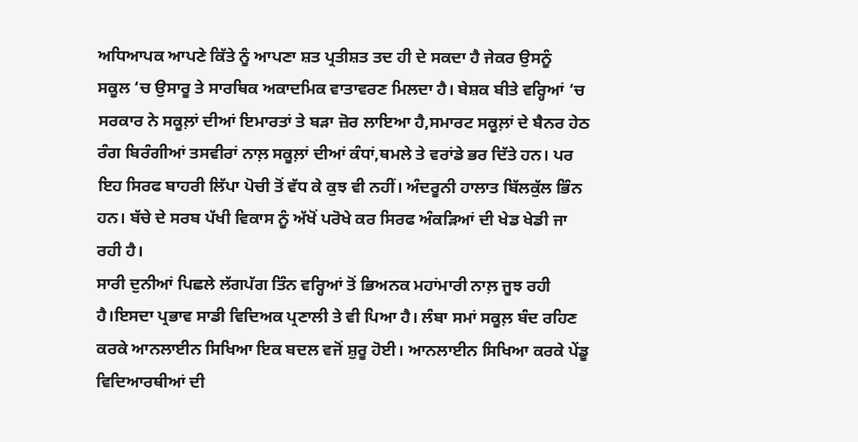ਅਧਿਆਪਕ ਆਪਣੇ ਕਿੱਤੇ ਨੂੰ ਆਪਣਾ ਸ਼ਤ ਪ੍ਰਤੀਸ਼ਤ ਤਦ ਹੀ ਦੇ ਸਕਦਾ ਹੈ ਜੇਕਰ ਉਸਨੂੰ
ਸਕੂਲ ‘ਚ ਉਸਾਰੂ ਤੇ ਸਾਰਥਿਕ ਅਕਾਦਮਿਕ ਵਾਤਾਵਰਣ ਮਿਲਦਾ ਹੈ। ਬੇਸ਼ਕ ਬੀਤੇ ਵਰ੍ਹਿਆਂ ‘ਚ
ਸਰਕਾਰ ਨੇ ਸਕੂਲ਼ਾਂ ਦੀਆਂ ਇਮਾਰਤਾਂ ਤੇ ਬੜਾ ਜ਼ੋਰ ਲਾਇਆ ਹੈ,ਸਮਾਰਟ ਸਕੂਲ਼ਾਂ ਦੇ ਬੈਨਰ ਹੇਠ
ਰੰਗ ਬਿਰੰਗੀਆਂ ਤਸਵੀਰਾਂ ਨਾਲ਼ ਸਕੂਲ਼ਾਂ ਦੀਆਂ ਕੰਧਾਂ,ਥਮਲੇ ਤੇ ਵਰਾਂਡੇ ਭਰ ਦਿੱਤੇ ਹਨ। ਪਰ
ਇਹ ਸਿਰਫ ਬਾਹਰੀ ਲਿੱਪਾ ਪੋਚੀ ਤੋਂ ਵੱਧ ਕੇ ਕੁਝ ਵੀ ਨਹੀਂ। ਅੰਦਰੂਨੀ ਹਾਲਾਤ ਬਿੱਲਕੁੱਲ ਭਿੰਨ
ਹਨ। ਬੱਚੇ ਦੇ ਸਰਬ ਪੱਖੀ ਵਿਕਾਸ ਨੂੰ ਅੱਖੋਂ ਪਰੋਖੇ ਕਰ ਸਿਰਫ ਅੰਕੜਿਆਂ ਦੀ ਖੇਡ ਖੇਡੀ ਜਾ
ਰਹੀ ਹੈ।
ਸਾਰੀ ਦੁਨੀਆਂ ਪਿਛਲੇ ਲੱਗਪੱਗ ਤਿੰਨ ਵਰ੍ਹਿਆਂ ਤੋਂ ਭਿਅਨਕ ਮਹਾਂਮਾਰੀ ਨਾਲ਼ ਜੂਝ ਰਹੀ
ਹੈ।ਇਸਦਾ ਪ੍ਰਭਾਵ ਸਾਡੀ ਵਿਦਿਅਕ ਪ੍ਰਣਾਲੀ ਤੇ ਵੀ ਪਿਆ ਹੈ। ਲੰਬਾ ਸਮਾਂ ਸਕੂਲ਼ ਬੰਦ ਰਹਿਣ
ਕਰਕੇ ਆਨਲਾਈਨ ਸਿਖਿਆ ਇਕ ਬਦਲ ਵਜੋਂ ਸ਼ੁਰੂ ਹੋਈ। ਆਨਲਾਈਨ ਸਿਖਿਆ ਕਰਕੇ ਪੇਂਡੂ
ਵਿਦਿਆਰਥੀਆਂ ਦੀ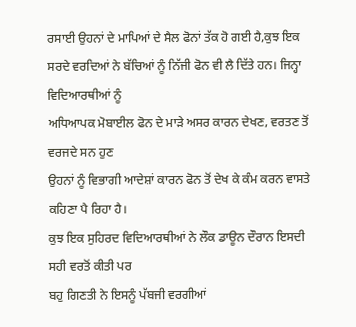ਰਸਾਈ ਉਹਨਾਂ ਦੇ ਮਾਪਿਆਂ ਦੇ ਸੈਲ ਫੋਨਾਂ ਤੱਕ ਹੋ ਗਈ ਹੈ,ਕੁਝ ਇਕ
ਸਰਦੇ ਵਰਦਿਆਂ ਨੇ ਬੱਚਿਆਂ ਨੂੰ ਨਿੱਜੀ ਫੋਨ ਵੀ ਲੈ ਦਿੱਤੇ ਹਨ। ਜਿਨ੍ਹਾ ਵਿਦਿਆਰਥੀਆਂ ਨੂੰ
ਅਧਿਆਪਕ ਮੋਬਾਈਲ ਫੋਨ ਦੇ ਮਾੜੇ ਅਸਰ ਕਾਰਨ ਦੇਖਣ, ਵਰਤਣ ਤੋਂ ਵਰਜਦੇ ਸਨ ਹੁਣ
ਉਹਨਾਂ ਨੂੰ ਵਿਭਾਗੀ ਆਦੇਸ਼ਾਂ ਕਾਰਨ ਫੋਨ ਤੋਂ ਦੇਖ ਕੇ ਕੰਮ ਕਰਨ ਵਾਸਤੇ ਕਹਿਣਾ ਪੈ ਰਿਹਾ ਹੈ।
ਕੁਝ ਇਕ ਸੁਹਿਰਦ ਵਿਦਿਆਰਥੀਆਂ ਨੇ ਲੌਕ ਡਾਊਨ ਦੌਰਾਨ ਇਸਦੀ ਸਹੀ ਵਰਤੋਂ ਕੀਤੀ ਪਰ
ਬਹੁ ਗਿਣਤੀ ਨੇ ਇਸਨੂੰ ਪੱਬਜੀ ਵਰਗੀਆਂ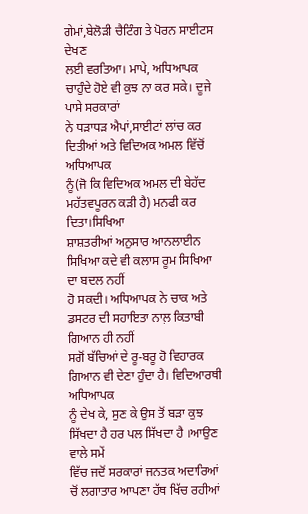ਗੇਮਾਂ,ਬੇਲੋੜੀ ਚੈਟਿੰਗ ਤੇ ਪੋਰਨ ਸਾਈਟਸ ਦੇਖਣ
ਲਈ ਵਰਤਿਆ। ਮਾਪੇ, ਅਧਿਆਪਕ ਚਾਹੁੰਦੇ ਹੋਏ ਵੀ ਕੁਝ ਨਾ ਕਰ ਸਕੇ। ਦੂਜੇ ਪਾਸੇ ਸਰਕਾਰਾਂ
ਨੇ ਧੜਾਧੜ ਐਪਾਂ,ਸਾਈਟਾਂ ਲਾਂਚ ਕਰ ਦਿਤੀਆਂ ਅਤੇ ਵਿਦਿਅਕ ਅਮਲ ਵਿੱਚੋਂ ਅਧਿਆਪਕ
ਨੂੰ(ਜੋ ਕਿ ਵਿਦਿਅਕ ਅਮਲ ਦੀ ਬੇਹੱਦ ਮਹੱਤਵਪੂਰਨ ਕੜੀ ਹੈ) ਮਨਫੀ ਕਰ ਦਿਤਾ।ਸਿਖਿਆ
ਸ਼ਾਸ਼ਤਰੀਆਂ ਅਨੁਸਾਰ ਆਨਲਾਈਨ ਸਿਖਿਆ ਕਦੇ ਵੀ ਕਲਾਸ ਰੂਮ ਸਿਖਿਆ ਦਾ ਬਦਲ ਨਹੀਂ
ਹੋ ਸਕਦੀ। ਅਧਿਆਪਕ ਨੇ ਚਾਕ ਅਤੇ ਡਸਟਰ ਦੀ ਸਹਾਇਤਾ ਨਾਲ਼ ਕਿਤਾਬੀ ਗਿਆਨ ਹੀ ਨਹੀਂ
ਸਗੋਂ ਬੱਚਿਆਂ ਦੇ ਰੂ-ਬਰੂ ਹੋ ਵਿਹਾਰਕ ਗਿਆਨ ਵੀ ਦੇਣਾ ਹੁੰਦਾ ਹੈ। ਵਿਦਿਆਰਥੀ ਅਧਿਆਪਕ
ਨੂੰ ਦੇਖ ਕੇ, ਸੁਣ ਕੇ ਉਸ ਤੋਂ ਬੜਾ ਕੁਝ ਸਿੱਖਦਾ ਹੈ ਹਰ ਪਲ ਸਿੱਖਦਾ ਹੈ ।ਆਉਣ ਵਾਲੇ ਸਮੇਂ
ਵਿੱਚ ਜਦੋਂ ਸਰਕਾਰਾਂ ਜਨਤਕ ਅਦਾਰਿਆਂ ਚੋਂ ਲਗਾਤਾਰ ਆਪਣਾ ਹੱਥ ਖਿੱਚ ਰਹੀਆਂ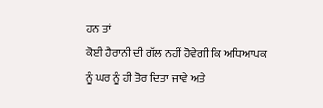ਹਨ ਤਾਂ
ਕੋਈ ਹੈਰਾਨੀ ਦੀ ਗੱਲ ਨਹੀਂ ਹੋਵੇਗੀ ਕਿ ਅਧਿਆਪਕ ਨੂੰ ਘਰ ਨੂੰ ਹੀ ਤੋਰ ਦਿਤਾ ਜਾਵੇ ਅਤੇ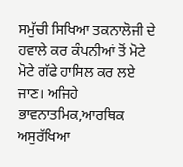ਸਮੁੱਚੀ ਸਿਖਿਆ ਤਕਨਾਲੋਜੀ ਦੇ ਹਵਾਲੇ ਕਰ ਕੰਪਨੀਆਂ ਤੋਂ ਮੋਟੇ ਮੋਟੇ ਗੱਫੇ ਹਾਸਿਲ ਕਰ ਲਏ
ਜਾਣ। ਅਜਿਹੇ ਭਾਵਨਾਤਮਿਕ,ਆਰਥਿਕ ਅਸੁਰੱਖਿਆ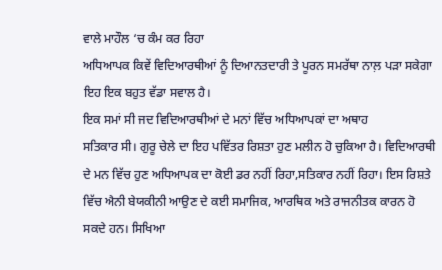ਵਾਲੇ ਮਾਹੌਲ ‘ਚ ਕੰਮ ਕਰ ਰਿਹਾ
ਅਧਿਆਪਕ ਕਿਵੇਂ ਵਿਦਿਆਰਥੀਆਂ ਨੂੰ ਦਿਆਨਤਦਾਰੀ ਤੇ ਪੂਰਨ ਸਮਰੱਥਾ ਨਾਲ਼ ਪੜਾ ਸਕੇਗਾ
ਇਹ ਇਕ ਬਹੁਤ ਵੱਡਾ ਸਵਾਲ ਹੈ।
ਇਕ ਸਮਾਂ ਸੀ ਜਦ ਵਿਦਿਆਰਥੀਆਂ ਦੇ ਮਨਾਂ ਵਿੱਚ ਅਧਿਆਪਕਾਂ ਦਾ ਅਥਾਹ
ਸਤਿਕਾਰ ਸੀ। ਗੁਰੂ ਚੇਲੇ ਦਾ ਇਹ ਪਵਿੱਤਰ ਰਿਸ਼ਤਾ ਹੁਣ ਮਲੀਨ ਹੋ ਚੁਕਿਆ ਹੈ। ਵਿਦਿਆਰਥੀ
ਦੇ ਮਨ ਵਿੱਚ ਹੁਣ ਅਧਿਆਪਕ ਦਾ ਕੋਈ ਡਰ ਨਹੀਂ ਰਿਹਾ,ਸਤਿਕਾਰ ਨਹੀਂ ਰਿਹਾ। ਇਸ ਰਿਸ਼ਤੇ
ਵਿੱਚ ਐਨੀ ਬੇਯਕੀਨੀ ਆਉਣ ਦੇ ਕਈ ਸਮਾਜਿਕ, ਆਰਥਿਕ ਅਤੇ ਰਾਜਨੀਤਕ ਕਾਰਨ ਹੋ
ਸਕਦੇ ਹਨ। ਸਿਖਿਆ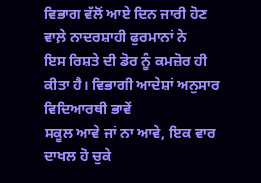ਵਿਭਾਗ ਵੱਲੋਂ ਆਏ ਦਿਨ ਜਾਰੀ ਹੋਣ ਵਾਲ਼ੇ ਨਾਦਰਸ਼ਾਹੀ ਫੁਰਮਾਨਾਂ ਨੇ
ਇਸ ਰਿਸ਼ਤੇ ਦੀ ਡੋਰ ਨੂੰ ਕਮਜ਼ੋਰ ਹੀ ਕੀਤਾ ਹੈ। ਵਿਭਾਗੀ ਆਦੇਸ਼ਾਂ ਅਨੁਸਾਰ ਵਿਦਿਆਰਥੀ ਭਾਵੇਂ
ਸਕੂਲ ਆਵੇ ਜਾਂ ਨਾ ਆਵੇ, ਇਕ ਵਾਰ ਦਾਖਲ ਹੋ ਚੁਕੇ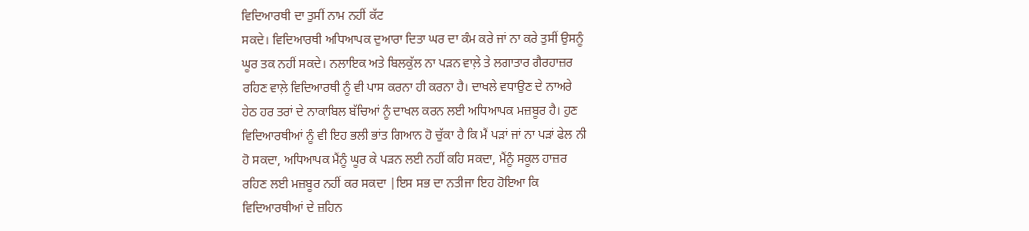ਵਿਦਿਆਰਥੀ ਦਾ ਤੁਸੀਂ ਨਾਮ ਨਹੀਂ ਕੱਟ
ਸਕਦੇ। ਵਿਦਿਆਰਥੀ ਅਧਿਆਪਕ ਦੁਆਰਾ ਦਿਤਾ ਘਰ ਦਾ ਕੰਮ ਕਰੇ ਜਾਂ ਨਾ ਕਰੇ ਤੁਸੀਂ ਉਸਨੂੰ
ਘੂਰ ਤਕ ਨਹੀਂ ਸਕਦੇ। ਨਲਾਇਕ ਅਤੇ ਬਿਲਕੁੱਲ ਨਾ ਪੜਨ ਵਾਲ਼ੇ ਤੇ ਲਗਾਤਾਰ ਗੈਰਹਾਜ਼ਰ
ਰਹਿਣ ਵਾਲ਼ੇ ਵਿਦਿਆਰਥੀ ਨੂੰ ਵੀ ਪਾਸ ਕਰਨਾ ਹੀ ਕਰਨਾ ਹੈ। ਦਾਖਲੇ ਵਧਾਉਣ ਦੇ ਨਾਅਰੇ
ਹੇਠ ਹਰ ਤਰਾਂ ਦੇ ਨਾਕਾਬਿਲ ਬੱਚਿਆਂ ਨੂੰ ਦਾਖਲ ਕਰਨ ਲਈ ਅਧਿਆਪਕ ਮਜ਼ਬੂਰ ਹੈ। ਹੁਣ
ਵਿਦਿਆਰਥੀਆਂ ਨੂੰ ਵੀ ਇਹ ਭਲੀ ਭਾਂਤ ਗਿਆਨ ਹੋ ਚੁੱਕਾ ਹੈ ਕਿ ਮੈਂ ਪੜਾਂ ਜਾਂ ਨਾ ਪੜਾਂ ਫੇਲ ਨੀ
ਹੋ ਸਕਦਾ, ਅਧਿਆਪਕ ਮੈਂਨੂੰ ਘੂਰ ਕੇ ਪੜਨ ਲਈ ਨਹੀਂ ਕਹਿ ਸਕਦਾ, ਮੈਂਨੂੰ ਸਕੂਲ ਹਾਜ਼ਰ
ਰਹਿਣ ਲਈ ਮਜ਼ਬੂਰ ਨਹੀਂ ਕਰ ਸਕਦਾ |ਇਸ ਸਭ ਦਾ ਨਤੀਜਾ ਇਹ ਹੋਇਆ ਕਿ
ਵਿਦਿਆਰਥੀਆਂ ਦੇ ਜ਼ਹਿਨ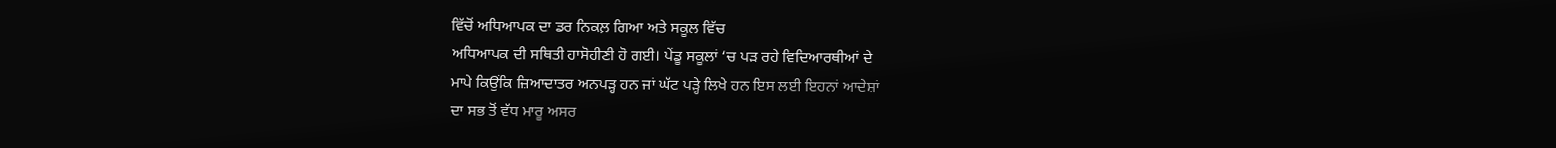ਵਿੱਚੋਂ ਅਧਿਆਪਕ ਦਾ ਡਰ ਨਿਕਲ਼ ਗਿਆ ਅਤੇ ਸਕੂਲ ਵਿੱਚ
ਅਧਿਆਪਕ ਦੀ ਸਥਿਤੀ ਹਾਸੋਹੀਣੀ ਹੋ ਗਈ। ਪੇਂਡੂ ਸਕੂਲਾਂ ‘ਚ ਪੜ ਰਹੇ ਵਿਦਿਆਰਥੀਆਂ ਦੇ
ਮਾਪੇ ਕਿਉਂਕਿ ਜ਼ਿਆਦਾਤਰ ਅਨਪੜ੍ਹ ਹਨ ਜਾਂ ਘੱਟ ਪੜ੍ਹੇ ਲਿਖੇ ਹਨ ਇਸ ਲਈ ਇਹਨਾਂ ਆਦੇਸ਼ਾਂ
ਦਾ ਸਭ ਤੋਂ ਵੱਧ ਮਾਰੂ ਅਸਰ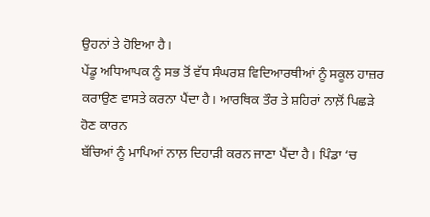ਉਹਨਾਂ ਤੇ ਹੋਇਆ ਹੈ।
ਪੇਂਡੂ ਅਧਿਆਪਕ ਨੂੰ ਸਭ ਤੋਂ ਵੱਧ ਸੰਘਰਸ਼ ਵਿਦਿਆਰਥੀਆਂ ਨੂੰ ਸਕੂਲ ਹਾਜ਼ਰ
ਕਰਾਉਣ ਵਾਸਤੇ ਕਰਨਾ ਪੈਂਦਾ ਹੈ। ਆਰਥਿਕ ਤੌਰ ਤੇ ਸ਼ਹਿਰਾਂ ਨਾਲ਼ੋਂ ਪਿਛੜੇ ਹੋਣ ਕਾਰਨ
ਬੱਚਿਆਂ ਨੂੰ ਮਾਪਿਆਂ ਨਾਲ਼ ਦਿਹਾੜੀ ਕਰਨ ਜਾਣਾ ਪੈਂਦਾ ਹੈ। ਪਿੰਡਾ ‘ਚ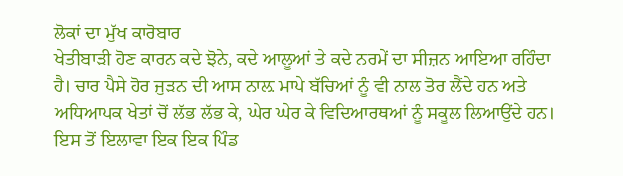ਲੋਕਾਂ ਦਾ ਮੁੱਖ ਕਾਰੋਬਾਰ
ਖੇਤੀਬਾੜੀ ਹੋਣ ਕਾਰਨ ਕਦੇ ਝੋਨੇ, ਕਦੇ ਆਲੂਆਂ ਤੇ ਕਦੇ ਨਰਮੇਂ ਦਾ ਸੀਜ਼ਨ ਆਇਆ ਰਹਿੰਦਾ
ਹੈ। ਚਾਰ ਪੈਸੇ ਹੋਰ ਜੁੜਨ ਦੀ ਆਸ ਨਾਲ਼ ਮਾਪੇ ਬੱਚਿਆਂ ਨੂੰ ਵੀ ਨਾਲ ਤੋਰ ਲੈਂਦੇ ਹਨ ਅਤੇ
ਅਧਿਆਪਕ ਖੇਤਾਂ ਚੋਂ ਲੱਭ ਲੱਭ ਕੇ, ਘੇਰ ਘੇਰ ਕੇ ਵਿਦਿਆਰਥਆਂ ਨੂੰ ਸਕੂਲ ਲਿਆਉਂਦੇ ਹਨ।
ਇਸ ਤੋਂ ਇਲਾਵਾ ਇਕ ਇਕ ਪਿੰਡ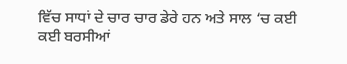ਵਿੱਚ ਸਾਧਾਂ ਦੇ ਚਾਰ ਚਾਰ ਡੇਰੇ ਹਨ ਅਤੇ ਸਾਲ ‘ਚ ਕਈ
ਕਈ ਬਰਸੀਆਂ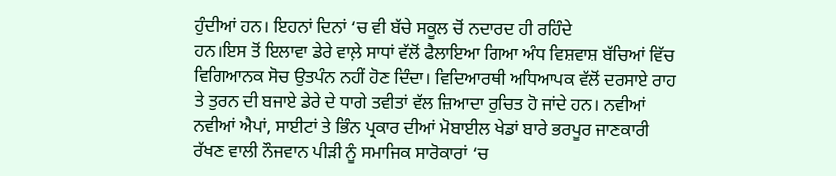ਹੁੰਦੀਆਂ ਹਨ। ਇਹਨਾਂ ਦਿਨਾਂ ‘ਚ ਵੀ ਬੱਚੇ ਸਕੂਲ ਚੋਂ ਨਦਾਰਦ ਹੀ ਰਹਿੰਦੇ
ਹਨ।ਇਸ ਤੋਂ ਇਲਾਵਾ ਡੇਰੇ ਵਾਲ਼ੇ ਸਾਧਾਂ ਵੱਲੋਂ ਫੈਲਾਇਆ ਗਿਆ ਅੰਧ ਵਿਸ਼ਵਾਸ਼ ਬੱਚਿਆਂ ਵਿੱਚ
ਵਿਗਿਆਨਕ ਸੋਚ ਉਤਪੰਨ ਨਹੀਂ ਹੋਣ ਦਿੰਦਾ। ਵਿਦਿਆਰਥੀ ਅਧਿਆਪਕ ਵੱਲੋਂ ਦਰਸਾਏ ਰਾਹ
ਤੇ ਤੁਰਨ ਦੀ ਬਜਾਏ ਡੇਰੇ ਦੇ ਧਾਗੇ ਤਵੀਤਾਂ ਵੱਲ ਜ਼ਿਆਦਾ ਰੁਚਿਤ ਹੋ ਜਾਂਦੇ ਹਨ। ਨਵੀਆਂ
ਨਵੀਆਂ ਐਪਾਂ, ਸਾਈਟਾਂ ਤੇ ਭਿੰਨ ਪ੍ਰਕਾਰ ਦੀਆਂ ਮੋਬਾਈਲ ਖੇਡਾਂ ਬਾਰੇ ਭਰਪੂਰ ਜਾਣਕਾਰੀ
ਰੱਖਣ ਵਾਲੀ ਨੌਜਵਾਨ ਪੀੜੀ ਨੂੰ ਸਮਾਜਿਕ ਸਾਰੋਕਾਰਾਂ ‘ਚ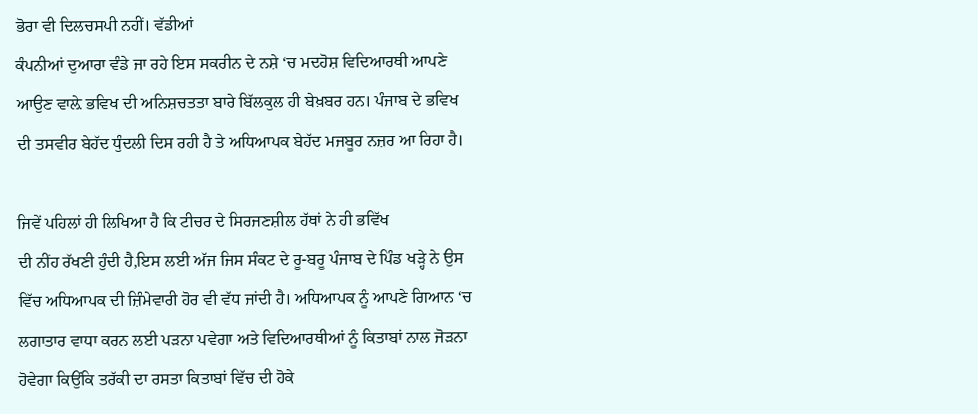ਭੋਰਾ ਵੀ ਦਿਲਚਸਪੀ ਨਹੀਂ। ਵੱਡੀਆਂ
ਕੰਪਨੀਆਂ ਦੁਆਰਾ ਵੰਡੇ ਜਾ ਰਹੇ ਇਸ ਸਕਰੀਨ ਦੇ ਨਸ਼ੇ ‘ਚ ਮਦਹੋਸ਼ ਵਿਦਿਆਰਥੀ ਆਪਣੇ
ਆਉਣ ਵਾਲ਼ੇ ਭਵਿਖ ਦੀ ਅਨਿਸ਼ਚਤਤਾ ਬਾਰੇ ਬਿੱਲਕੁਲ ਹੀ ਬੇਖ਼ਬਰ ਹਨ। ਪੰਜਾਬ ਦੇ ਭਵਿਖ
ਦੀ ਤਸਵੀਰ ਬੇਹੱਦ ਧੁੰਦਲੀ ਦਿਸ ਰਹੀ ਹੈ ਤੇ ਅਧਿਆਪਕ ਬੇਹੱਦ ਮਜਬੂਰ ਨਜ਼ਰ ਆ ਰਿਹਾ ਹੈ।

ਜਿਵੇਂ ਪਹਿਲਾਂ ਹੀ ਲਿਖਿਆ ਹੈ ਕਿ ਟੀਚਰ ਦੇ ਸਿਰਜਣਸ਼ੀਲ ਹੱਥਾਂ ਨੇ ਹੀ ਭਵਿੱਖ
ਦੀ ਨੀਂਹ ਰੱਖਣੀ ਹੁੰਦੀ ਹੈ,ਇਸ ਲਈ ਅੱਜ ਜਿਸ ਸੰਕਟ ਦੇ ਰੂ-ਬਰੂ ਪੰਜਾਬ ਦੇ ਪਿੰਡ ਖੜ੍ਹੇ ਨੇ ਉਸ
ਵਿੱਚ ਅਧਿਆਪਕ ਦੀ ਜ਼ਿੰਮੇਵਾਰੀ ਹੋਰ ਵੀ ਵੱਧ ਜਾਂਦੀ ਹੈ। ਅਧਿਆਪਕ ਨੂੰ ਆਪਣੇ ਗਿਆਨ ‘ਚ
ਲਗਾਤਾਰ ਵਾਧਾ ਕਰਨ ਲਈ ਪੜਨਾ ਪਵੇਗਾ ਅਤੇ ਵਿਦਿਆਰਥੀਆਂ ਨੂੰ ਕਿਤਾਬਾਂ ਨਾਲ ਜੋੜਨਾ
ਹੋਵੇਗਾ ਕਿਉਂਕਿ ਤਰੱਕੀ ਦਾ ਰਸਤਾ ਕਿਤਾਬਾਂ ਵਿੱਚ ਦੀ ਹੋਕੇ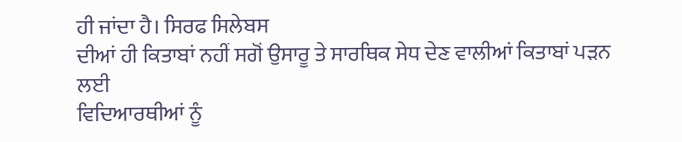ਹੀ ਜਾਂਦਾ ਹੈ। ਸਿਰਫ ਸਿਲੇਬਸ
ਦੀਆਂ ਹੀ ਕਿਤਾਬਾਂ ਨਹੀਂ ਸਗੋਂ ਉਸਾਰੂ ਤੇ ਸਾਰਥਿਕ ਸੇਧ ਦੇਣ ਵਾਲੀਆਂ ਕਿਤਾਬਾਂ ਪੜਨ ਲਈ
ਵਿਦਿਆਰਥੀਆਂ ਨੂੰ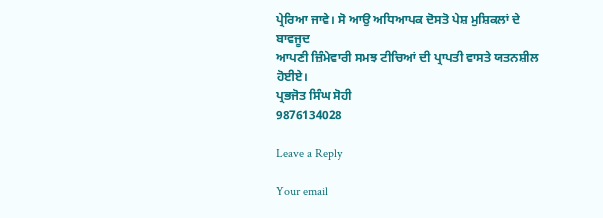ਪ੍ਰੇਰਿਆ ਜਾਵੇ। ਸੋ ਆਉ ਅਧਿਆਪਕ ਦੋਸਤੋ ਪੇਸ਼ ਮੁਸ਼ਿਕਲਾਂ ਦੇ ਬਾਵਜੂਦ
ਆਪਣੀ ਜ਼ਿੰਮੇਵਾਰੀ ਸਮਝ ਟੀਚਿਆਂ ਦੀ ਪ੍ਰਾਪਤੀ ਵਾਸਤੇ ਯਤਨਸ਼ੀਲ ਹੋਈਏ।
ਪ੍ਰਭਜੋਤ ਸਿੰਘ ਸੋਹੀ
9876134028

Leave a Reply

Your email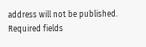address will not be published. Required fields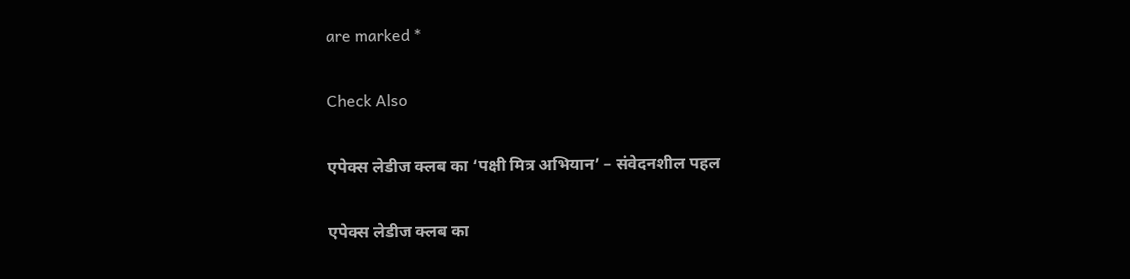are marked *

Check Also

एपेक्स लेडीज क्लब का ‘पक्षी मित्र अभियान’ – संवेदनशील पहल

एपेक्स लेडीज क्लब का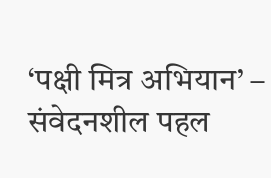‘पक्षी मित्र अभियान’ – संवेदनशील पहल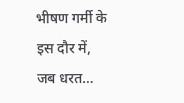भीषण गर्मी के इस दौर में, जब धरत…